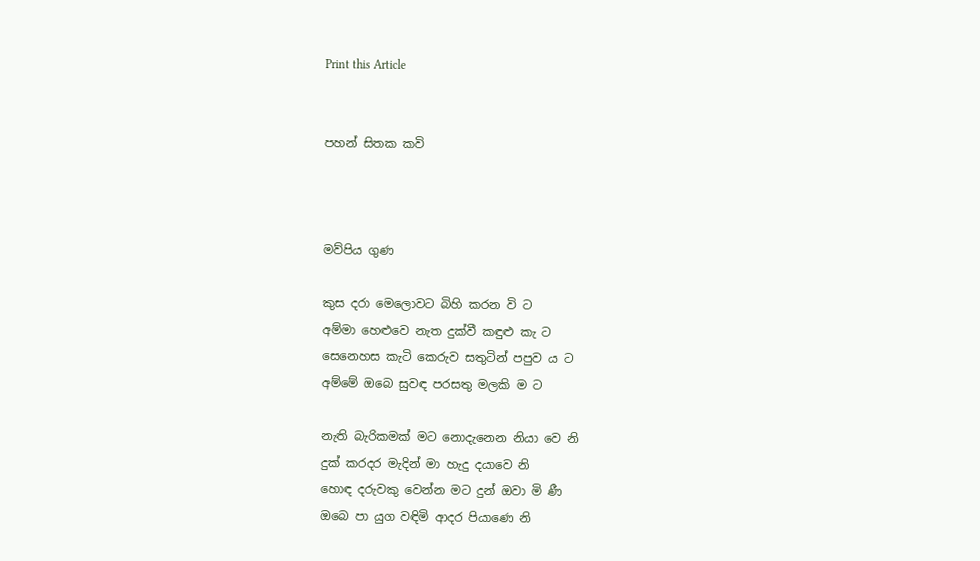Print this Article


පහන් සිතක කවි



මව්පිය ගුණ

කුස දරා මෙලොවට බිහි කරන වි ට
අම්මා හෙළුවෙ නැත දුක්වී කඳුළු කැ ට
සෙනෙහස කැටි කෙරුව සතුටින් පපුව ය ට
අම්මේ ඔබෙ සුවඳ පරසතු මලකි ම ට

නැති බැරිකමක් මට නොදැනෙන නියා වෙ නි
දුක් කරදර මැදින් මා හැදු දයාවෙ නි
හොඳ දරුවකු වෙන්න මට දුන් ඔවා මි ණී
ඔබෙ පා යුග වඳිමි ආදර පියාණෙ නි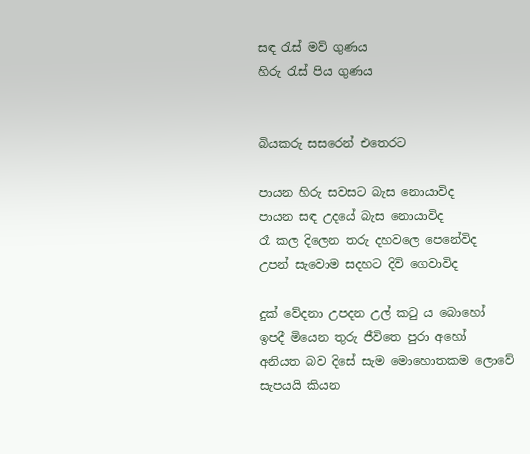සඳ රැස් මව් ගුණය
හිරු රැස් පිය ගුණය


බියකරු සසරෙන් එතෙරට

පායන හිරු සවසට බැස නොයාවිද
පායන සඳ උදයේ බැස නොයාවිද
රෑ කල දිලෙන තරු දහවලෙ පෙනේවිද
උපන් සැවොම සදහට දිවි ගෙවාවිද

දුක් වේදනා උපදන උල් කටු ය බොහෝ
ඉපදී මියෙන තුරු ජීවිතෙ පුරා අහෝ
අනියත බව දිසේ සැම මොහොතකම ලොවේ
සැපයයි කියන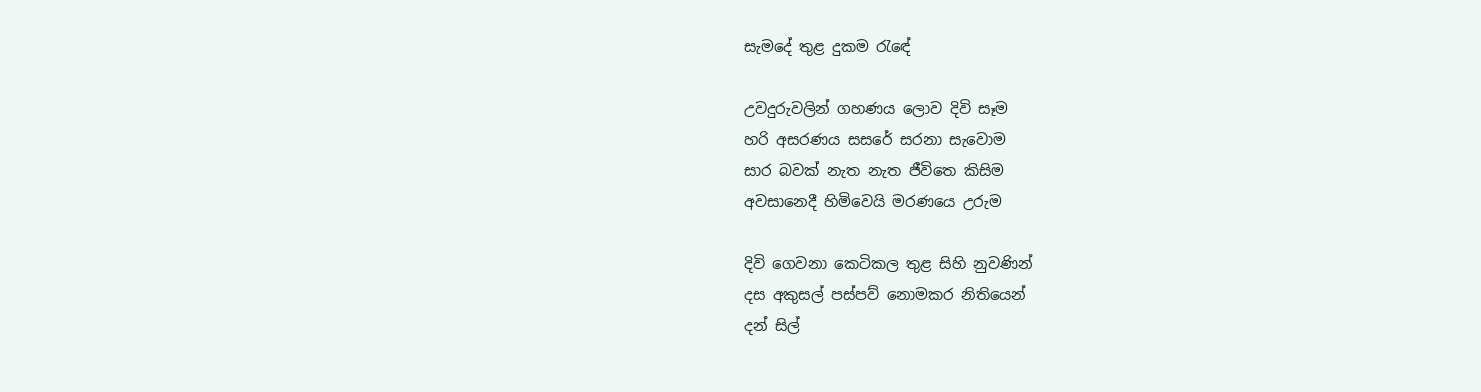සැමදේ තුළ දුකම රැඳේ

උවදුරුවලින් ගහණය ලොව දිවි සෑම
හරි අසරණය සසරේ සරනා සැවොම
සාර බවක් නැත නැත ජීවිතෙ කිසිම
අවසානෙදී හිමිවෙයි මරණයෙ උරුම

දිවි ගෙවනා කෙටිකල තුළ සිහි නුවණින්
දස අකුසල් පස්පව් නොමකර නිතියෙන්
දන් සිල්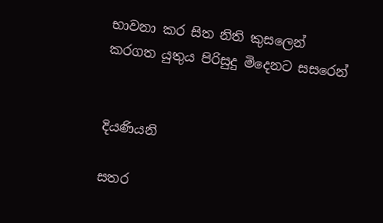භාවනා කර සිත නිති කුසලෙන්
කරගත යුතුය පිරිසුදු මිදෙනට සසරෙන්


දියණියනි

සතර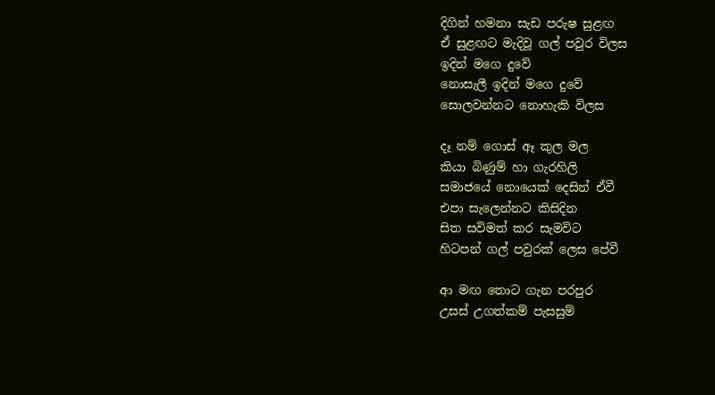දිගින් හමනා සැඩ පරුෂ සුළඟ
ඒ සුළඟට මැදිවූ ගල් පවුර විලස
ඉදින් මගෙ දුවේ
නොසැලී ඉදින් මගෙ දුවේ
සොලවන්නට නොහැකි විලස

දෑ නම් ගොස් ඈ කුල මල
කියා බිණුම් හා ගැරහිලි
සමාජයේ නොයෙක් දෙසින් ඒවී
එපා සැලෙන්නට කිසිදින
සිත සවිමත් කර සැමවිට
හිටපන් ගල් පවුරක් ලෙස පේවී

ආ මඟ තොට ගැන පරපුර
උසස් උගත්කම් පැසසුම්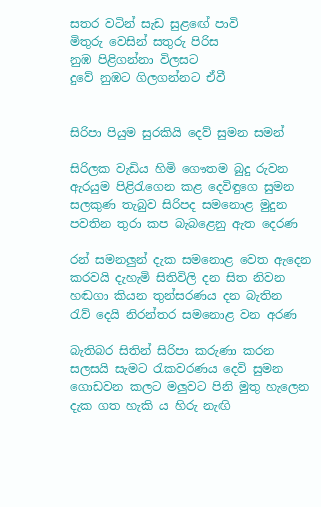සතර වටින් සැඩ සුළඟේ පාවි
මිතුරු වෙසින් සතුරු පිරිස
නුඹ පිළිගන්නා විලසට
දුවේ නුඹට ගිලගන්නට ඒවී


සිරිපා පියුම සුරකියි දෙව් සුමන සමන්

සිරිලක වැඩිය හිමි ගෞතම බුදු රුවන
ඇරයුම පිළිරැගෙන කළ දෙවිඳුගෙ සුමන
සලකුණ තැබුව සිරිපද සමනොළ මුදුන
පවතින තුරා කප බැබළෙනු ඇත දෙරණ

රන් සමනලුන් දැක සමනොළ වෙත ඇදෙන
කරවයි දැහැමි සිතිවිලි දන සිත නිවන
හඬගා කියන තුන්සරණය දන බැතින
රැව් දෙයි නිරන්තර සමනොළ වන අරණ

බැතිබර සිතින් සිරිපා කරුණා කරන
සලසයි සැමට රැකවරණය දෙවි සුමන
ගොඩවන කලට මලුවට පිනි මුතු හැලෙන
දැක ගත හැකි ය හිරු නැඟි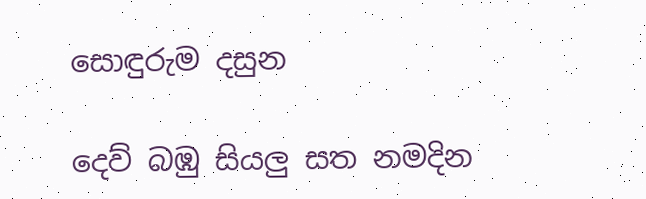සොඳුරුම දසුන

දෙව් බඹු සියලු සත නමදින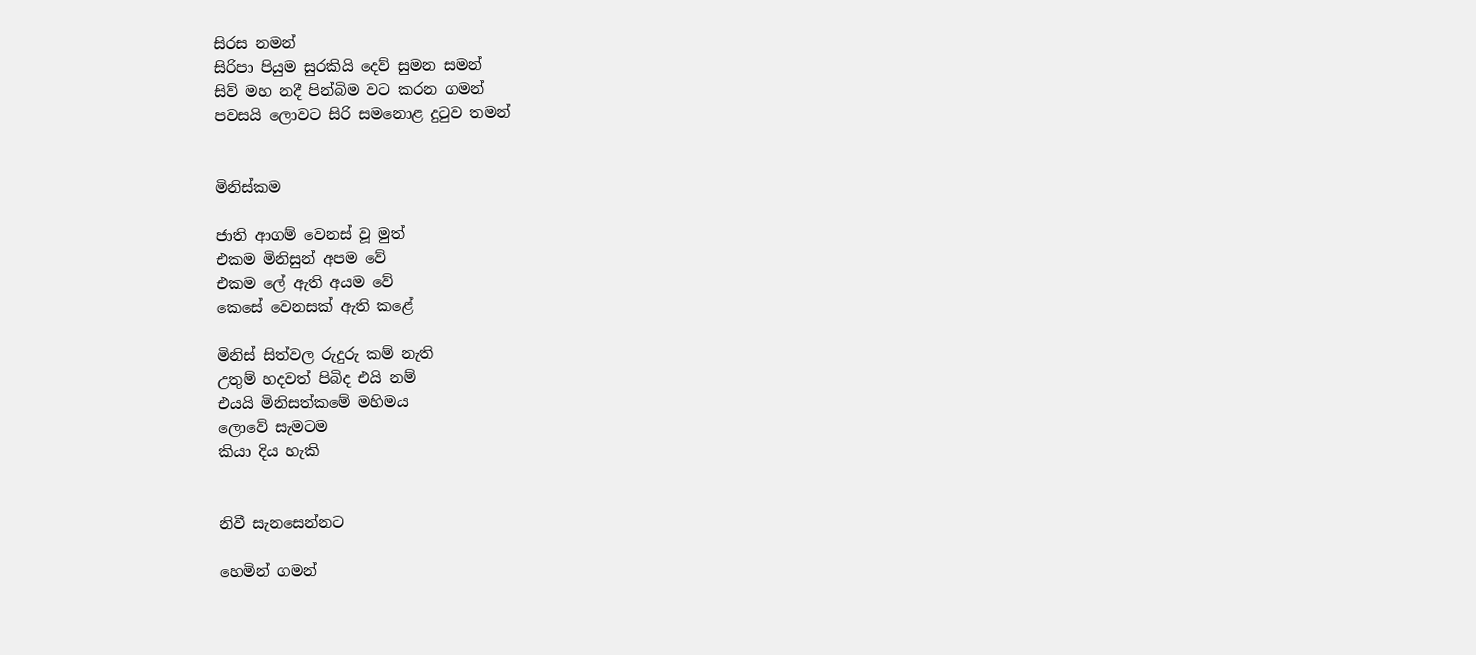සිරස නමන්
සිරිපා පියුම සුරකියි දෙව් සුමන සමන්
සිව් මහ නදී පින්බිම වට කරන ගමන්
පවසයි ලොවට සිරි සමනොළ දුටුව තමන්


මිනිස්කම

ජාති ආගම් වෙනස් වූ මුත්
එකම මිනිසුන් අපම වේ
එකම ලේ ඇති අයම වේ
කෙසේ වෙනසක් ඇති කළේ

මිනිස් සිත්වල රුදුරු කම් නැති
උතුම් හදවත් පිබිද එයි නම්
එයයි මිනිසත්කමේ මහිමය
ලොවේ සැමටම
කියා දිය හැකි


නිවී සැනසෙන්නට

හෙමින් ගමන්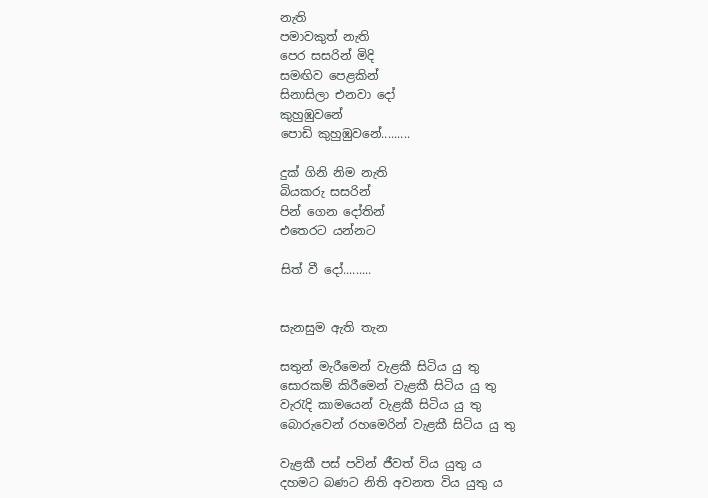නැති
පමාවකුත් නැති
පෙර සසරින් මිදි
සමඟිව පෙළකින්
සිනාසිලා එනවා දෝ
කුහුඹුවනේ
පොඩි කුහුඹුවනේ.........

දුක් ගිනි නිම නැති
බියකරු සසරින්
පින් ගෙන දෝතින්
එතෙරට යන්නට

සිත් වී දෝ.........


සැනසුම ඇති තැන

සතුන් මැරීමෙන් වැළකී සිටිය යු තු
සොරකම් කිරීමෙන් වැළකී සිටිය යු තු
වැරැදි කාමයෙන් වැළකී සිටිය යු තු
බොරුවෙන් රහමෙරින් වැළකී සිටිය යු තු

වැළකී පස් පවින් ජීවත් විය යුතු ය
දහමට බණට නිති අවනත විය යුතු ය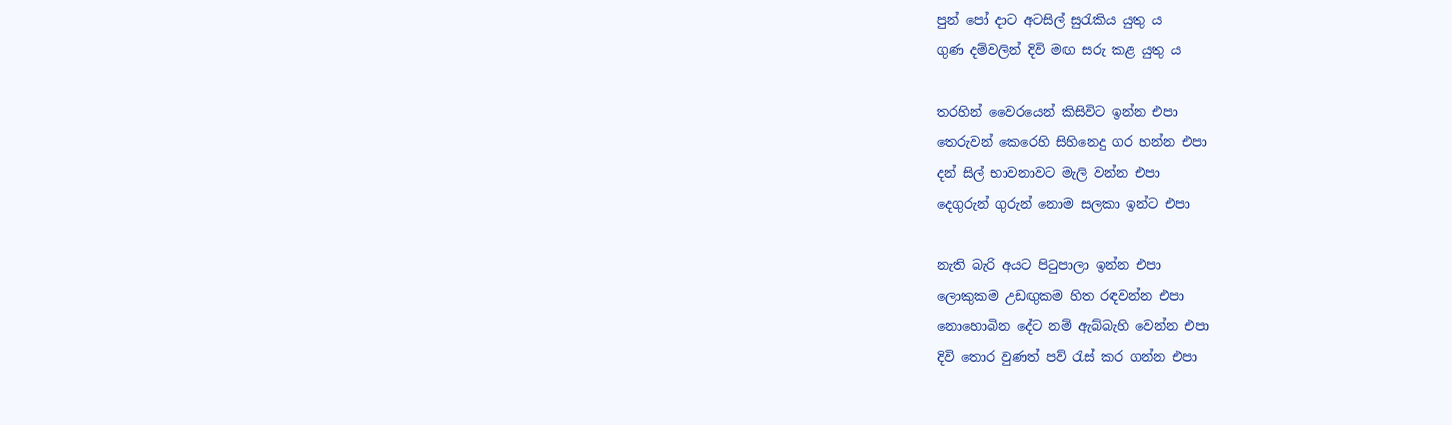පුන් පෝ දාට අටසිල් සුරැකිය යුතු ය
ගුණ දම්වලින් දිවි මඟ සරු කළ යුතු ය

තරහින් වෛරයෙන් කිසිවිට ඉන්න එපා
තෙරුවන් කෙරෙහි සිහිනෙදු ගර හන්න එපා
දන් සිල් භාවනාවට මැලි වන්න එපා
දෙගුරුන් ගුරුන් නොම සලකා ඉන්ට එපා

නැති බැරි අයට පිටුපාලා ඉන්න එපා
ලොකුකම උඩඟුකම හිත රඳවන්න එපා
නොහොබින දේට නම් ඇබ්බැහි වෙන්න එපා
දිවි තොර වුණත් පව් රැස් කර ගන්න එපා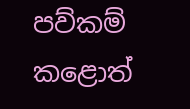පව්කම් කළොත්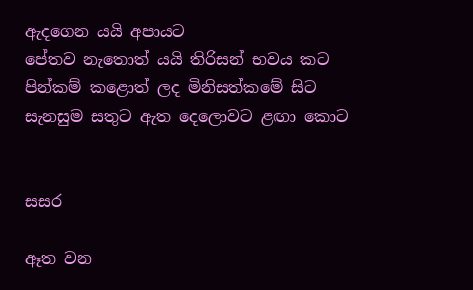ඇදගෙන යයි අපායට
පේතව නැතොත් යයි තිරිසන් භවය කට
පින්කම් කළොත් ලද මිනිසත්කමේ සිට
සැනසුම සතුට ඇත දෙලොවට ළඟා කොට


සසර

ඈත වන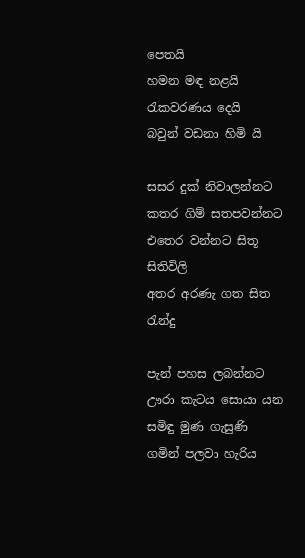පෙතයි
හමන මඳ නළයි
රැකවරණය දෙයි
බවුන් වඩනා හිමි යි

සසර දුක් නිවාලන්නට
කතර ගිම් සතපවන්නට
එතෙර වන්නට සිතූ සිතිවිලි
අතර අරණැ ගත සිත රැන්දු

පැන් පහස ලබන්නට
ඌරා කැටය සොයා යන
සමිඳු මුණ ගැසුණි
ගමින් පලවා හැරිය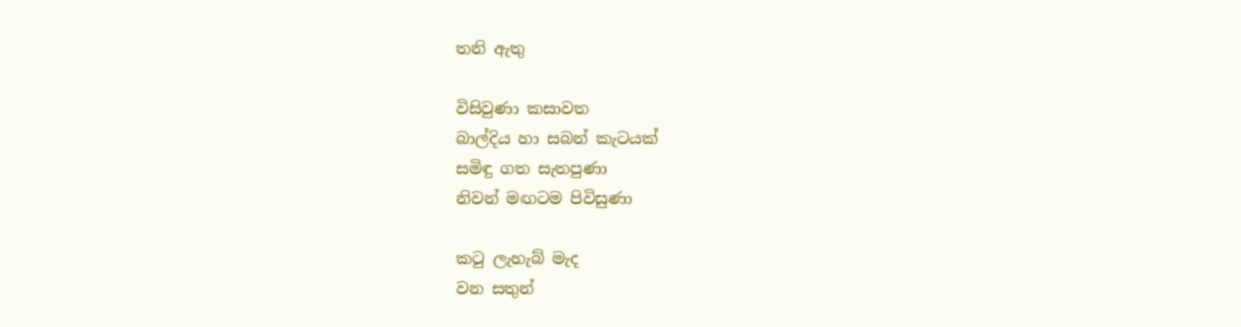තනි ඇතු

විසිවුණා කසාවත
බාල්දිය හා සබන් කැටයක්
සමිඳු ගත සැතපුණා
නිවන් මඟටම පිවිසුණා

කටු ලැහැබ් මැද
වන සතුන්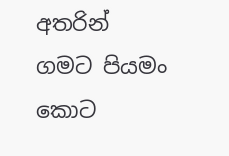අතරින්
ගමට පියමං කොට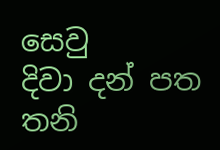සෙවු
දිවා දන් පත තනි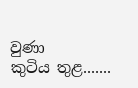වුණා
කුටිය තුළ.......